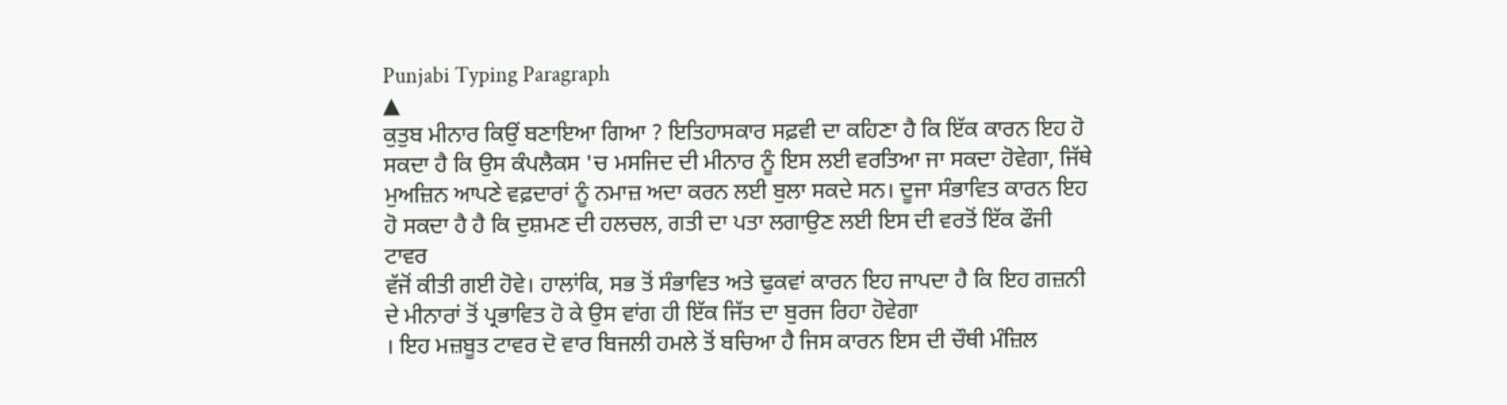Punjabi Typing Paragraph
▲
ਕੁਤੁਬ ਮੀਨਾਰ ਕਿਉਂ ਬਣਾਇਆ ਗਿਆ ? ਇਤਿਹਾਸਕਾਰ ਸਫ਼ਵੀ ਦਾ ਕਹਿਣਾ ਹੈ ਕਿ ਇੱਕ ਕਾਰਨ ਇਹ ਹੋ ਸਕਦਾ ਹੈ ਕਿ ਉਸ ਕੰਪਲੈਕਸ 'ਚ ਮਸਜਿਦ ਦੀ ਮੀਨਾਰ ਨੂੰ ਇਸ ਲਈ ਵਰਤਿਆ ਜਾ ਸਕਦਾ ਹੋਵੇਗਾ, ਜਿੱਥੇ
ਮੁਅਜ਼ਿਨ ਆਪਣੇ ਵਫ਼ਦਾਰਾਂ ਨੂੰ ਨਮਾਜ਼ ਅਦਾ ਕਰਨ ਲਈ ਬੁਲਾ ਸਕਦੇ ਸਨ। ਦੂਜਾ ਸੰਭਾਵਿਤ ਕਾਰਨ ਇਹ ਹੋ ਸਕਦਾ ਹੈ ਹੈ ਕਿ ਦੁਸ਼ਮਣ ਦੀ ਹਲਚਲ, ਗਤੀ ਦਾ ਪਤਾ ਲਗਾਉਣ ਲਈ ਇਸ ਦੀ ਵਰਤੋਂ ਇੱਕ ਫੌਜੀ ਟਾਵਰ
ਵੱਜੋਂ ਕੀਤੀ ਗਈ ਹੋਵੇ। ਹਾਲਾਂਕਿ, ਸਭ ਤੋਂ ਸੰਭਾਵਿਤ ਅਤੇ ਢੁਕਵਾਂ ਕਾਰਨ ਇਹ ਜਾਪਦਾ ਹੈ ਕਿ ਇਹ ਗਜ਼ਨੀ ਦੇ ਮੀਨਾਰਾਂ ਤੋਂ ਪ੍ਰਭਾਵਿਤ ਹੋ ਕੇ ਉਸ ਵਾਂਗ ਹੀ ਇੱਕ ਜਿੱਤ ਦਾ ਬੁਰਜ ਰਿਹਾ ਹੋਵੇਗਾ
। ਇਹ ਮਜ਼ਬੂਤ ਟਾਵਰ ਦੋ ਵਾਰ ਬਿਜਲੀ ਹਮਲੇ ਤੋਂ ਬਚਿਆ ਹੈ ਜਿਸ ਕਾਰਨ ਇਸ ਦੀ ਚੌਥੀ ਮੰਜ਼ਿਲ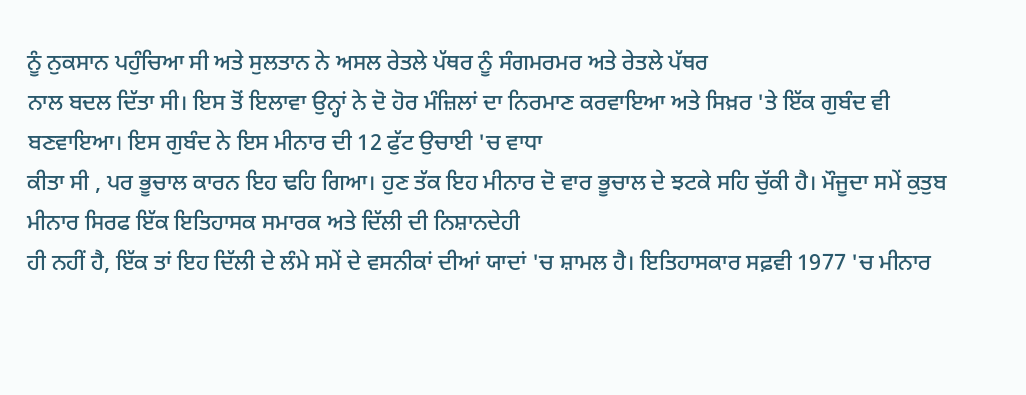ਨੂੰ ਨੁਕਸਾਨ ਪਹੁੰਚਿਆ ਸੀ ਅਤੇ ਸੁਲਤਾਨ ਨੇ ਅਸਲ ਰੇਤਲੇ ਪੱਥਰ ਨੂੰ ਸੰਗਮਰਮਰ ਅਤੇ ਰੇਤਲੇ ਪੱਥਰ
ਨਾਲ ਬਦਲ ਦਿੱਤਾ ਸੀ। ਇਸ ਤੋਂ ਇਲਾਵਾ ਉਨ੍ਹਾਂ ਨੇ ਦੋ ਹੋਰ ਮੰਜ਼ਿਲਾਂ ਦਾ ਨਿਰਮਾਣ ਕਰਵਾਇਆ ਅਤੇ ਸਿਖ਼ਰ 'ਤੇ ਇੱਕ ਗੁਬੰਦ ਵੀ ਬਣਵਾਇਆ। ਇਸ ਗੁਬੰਦ ਨੇ ਇਸ ਮੀਨਾਰ ਦੀ 12 ਫੁੱਟ ਉਚਾਈ 'ਚ ਵਾਧਾ
ਕੀਤਾ ਸੀ , ਪਰ ਭੂਚਾਲ ਕਾਰਨ ਇਹ ਢਹਿ ਗਿਆ। ਹੁਣ ਤੱਕ ਇਹ ਮੀਨਾਰ ਦੋ ਵਾਰ ਭੂਚਾਲ ਦੇ ਝਟਕੇ ਸਹਿ ਚੁੱਕੀ ਹੈ। ਮੌਜੂਦਾ ਸਮੇਂ ਕੁਤੁਬ ਮੀਨਾਰ ਸਿਰਫ ਇੱਕ ਇਤਿਹਾਸਕ ਸਮਾਰਕ ਅਤੇ ਦਿੱਲੀ ਦੀ ਨਿਸ਼ਾਨਦੇਹੀ
ਹੀ ਨਹੀਂ ਹੈ, ਇੱਕ ਤਾਂ ਇਹ ਦਿੱਲੀ ਦੇ ਲੰਮੇ ਸਮੇਂ ਦੇ ਵਸਨੀਕਾਂ ਦੀਆਂ ਯਾਦਾਂ 'ਚ ਸ਼ਾਮਲ ਹੈ। ਇਤਿਹਾਸਕਾਰ ਸਫ਼ਵੀ 1977 'ਚ ਮੀਨਾਰ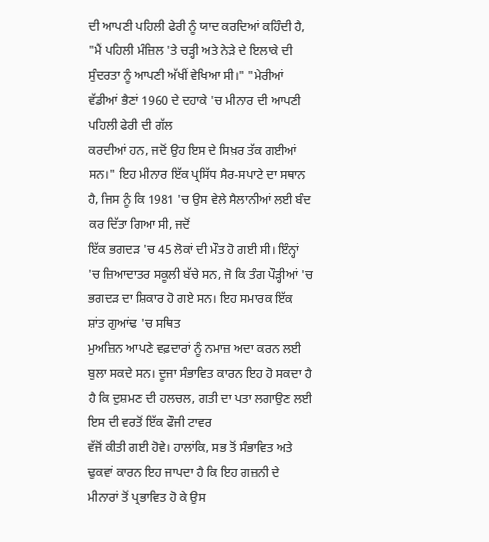ਦੀ ਆਪਣੀ ਪਹਿਲੀ ਫੇਰੀ ਨੂੰ ਯਾਦ ਕਰਦਿਆਂ ਕਹਿੰਦੀ ਹੈ,
"ਮੈਂ ਪਹਿਲੀ ਮੰਜ਼ਿਲ 'ਤੇ ਚੜ੍ਹੀ ਅਤੇ ਨੇੜੇ ਦੇ ਇਲਾਕੇ ਦੀ ਸੁੰਦਰਤਾ ਨੂੰ ਆਪਣੀ ਅੱਖੀਂ ਵੇਖਿਆ ਸੀ।" "ਮੇਰੀਆਂ ਵੱਡੀਆਂ ਭੈਣਾਂ 1960 ਦੇ ਦਹਾਕੇ 'ਚ ਮੀਨਾਰ ਦੀ ਆਪਣੀ ਪਹਿਲੀ ਫੇਰੀ ਦੀ ਗੱਲ
ਕਰਦੀਆਂ ਹਨ, ਜਦੋਂ ਉਹ ਇਸ ਦੇ ਸਿਖ਼ਰ ਤੱਕ ਗਈਆਂ ਸਨ।" ਇਹ ਮੀਨਾਰ ਇੱਕ ਪ੍ਰਸਿੱਧ ਸੈਰ-ਸਪਾਟੇ ਦਾ ਸਥਾਨ ਹੈ, ਜਿਸ ਨੂੰ ਕਿ 1981 'ਚ ਉਸ ਵੇਲੇ ਸੈਲਾਨੀਆਂ ਲਈ ਬੰਦ ਕਰ ਦਿੱਤਾ ਗਿਆ ਸੀ, ਜਦੋਂ
ਇੱਕ ਭਗਦੜ 'ਚ 45 ਲੋਕਾਂ ਦੀ ਮੌਤ ਹੋ ਗਈ ਸੀ। ਇੰਨ੍ਹਾਂ 'ਚ ਜ਼ਿਆਦਾਤਰ ਸਕੂਲੀ ਬੱਚੇ ਸਨ, ਜੋ ਕਿ ਤੰਗ ਪੌੜ੍ਹੀਆਂ 'ਚ ਭਗਦੜ ਦਾ ਸ਼ਿਕਾਰ ਹੋ ਗਏ ਸਨ। ਇਹ ਸਮਾਰਕ ਇੱਕ ਸ਼ਾਂਤ ਗੁਆਂਢ 'ਚ ਸਥਿਤ
ਮੁਅਜ਼ਿਨ ਆਪਣੇ ਵਫ਼ਦਾਰਾਂ ਨੂੰ ਨਮਾਜ਼ ਅਦਾ ਕਰਨ ਲਈ ਬੁਲਾ ਸਕਦੇ ਸਨ। ਦੂਜਾ ਸੰਭਾਵਿਤ ਕਾਰਨ ਇਹ ਹੋ ਸਕਦਾ ਹੈ ਹੈ ਕਿ ਦੁਸ਼ਮਣ ਦੀ ਹਲਚਲ, ਗਤੀ ਦਾ ਪਤਾ ਲਗਾਉਣ ਲਈ ਇਸ ਦੀ ਵਰਤੋਂ ਇੱਕ ਫੌਜੀ ਟਾਵਰ
ਵੱਜੋਂ ਕੀਤੀ ਗਈ ਹੋਵੇ। ਹਾਲਾਂਕਿ, ਸਭ ਤੋਂ ਸੰਭਾਵਿਤ ਅਤੇ ਢੁਕਵਾਂ ਕਾਰਨ ਇਹ ਜਾਪਦਾ ਹੈ ਕਿ ਇਹ ਗਜ਼ਨੀ ਦੇ ਮੀਨਾਰਾਂ ਤੋਂ ਪ੍ਰਭਾਵਿਤ ਹੋ ਕੇ ਉਸ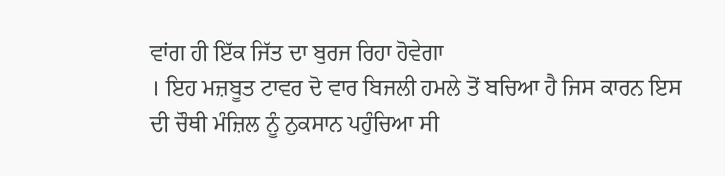ਵਾਂਗ ਹੀ ਇੱਕ ਜਿੱਤ ਦਾ ਬੁਰਜ ਰਿਹਾ ਹੋਵੇਗਾ
। ਇਹ ਮਜ਼ਬੂਤ ਟਾਵਰ ਦੋ ਵਾਰ ਬਿਜਲੀ ਹਮਲੇ ਤੋਂ ਬਚਿਆ ਹੈ ਜਿਸ ਕਾਰਨ ਇਸ ਦੀ ਚੌਥੀ ਮੰਜ਼ਿਲ ਨੂੰ ਨੁਕਸਾਨ ਪਹੁੰਚਿਆ ਸੀ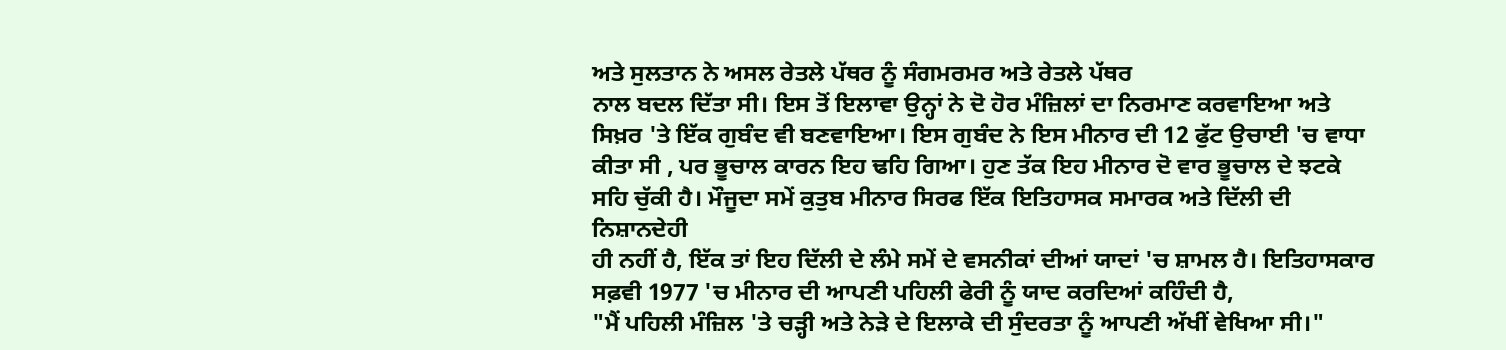ਅਤੇ ਸੁਲਤਾਨ ਨੇ ਅਸਲ ਰੇਤਲੇ ਪੱਥਰ ਨੂੰ ਸੰਗਮਰਮਰ ਅਤੇ ਰੇਤਲੇ ਪੱਥਰ
ਨਾਲ ਬਦਲ ਦਿੱਤਾ ਸੀ। ਇਸ ਤੋਂ ਇਲਾਵਾ ਉਨ੍ਹਾਂ ਨੇ ਦੋ ਹੋਰ ਮੰਜ਼ਿਲਾਂ ਦਾ ਨਿਰਮਾਣ ਕਰਵਾਇਆ ਅਤੇ ਸਿਖ਼ਰ 'ਤੇ ਇੱਕ ਗੁਬੰਦ ਵੀ ਬਣਵਾਇਆ। ਇਸ ਗੁਬੰਦ ਨੇ ਇਸ ਮੀਨਾਰ ਦੀ 12 ਫੁੱਟ ਉਚਾਈ 'ਚ ਵਾਧਾ
ਕੀਤਾ ਸੀ , ਪਰ ਭੂਚਾਲ ਕਾਰਨ ਇਹ ਢਹਿ ਗਿਆ। ਹੁਣ ਤੱਕ ਇਹ ਮੀਨਾਰ ਦੋ ਵਾਰ ਭੂਚਾਲ ਦੇ ਝਟਕੇ ਸਹਿ ਚੁੱਕੀ ਹੈ। ਮੌਜੂਦਾ ਸਮੇਂ ਕੁਤੁਬ ਮੀਨਾਰ ਸਿਰਫ ਇੱਕ ਇਤਿਹਾਸਕ ਸਮਾਰਕ ਅਤੇ ਦਿੱਲੀ ਦੀ ਨਿਸ਼ਾਨਦੇਹੀ
ਹੀ ਨਹੀਂ ਹੈ, ਇੱਕ ਤਾਂ ਇਹ ਦਿੱਲੀ ਦੇ ਲੰਮੇ ਸਮੇਂ ਦੇ ਵਸਨੀਕਾਂ ਦੀਆਂ ਯਾਦਾਂ 'ਚ ਸ਼ਾਮਲ ਹੈ। ਇਤਿਹਾਸਕਾਰ ਸਫ਼ਵੀ 1977 'ਚ ਮੀਨਾਰ ਦੀ ਆਪਣੀ ਪਹਿਲੀ ਫੇਰੀ ਨੂੰ ਯਾਦ ਕਰਦਿਆਂ ਕਹਿੰਦੀ ਹੈ,
"ਮੈਂ ਪਹਿਲੀ ਮੰਜ਼ਿਲ 'ਤੇ ਚੜ੍ਹੀ ਅਤੇ ਨੇੜੇ ਦੇ ਇਲਾਕੇ ਦੀ ਸੁੰਦਰਤਾ ਨੂੰ ਆਪਣੀ ਅੱਖੀਂ ਵੇਖਿਆ ਸੀ।"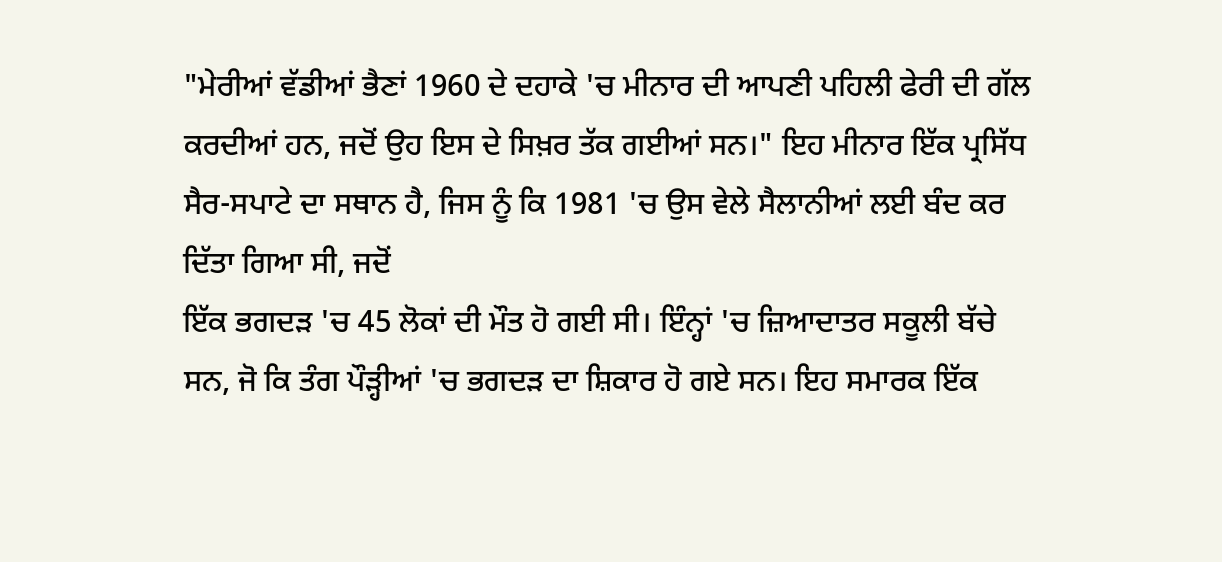"ਮੇਰੀਆਂ ਵੱਡੀਆਂ ਭੈਣਾਂ 1960 ਦੇ ਦਹਾਕੇ 'ਚ ਮੀਨਾਰ ਦੀ ਆਪਣੀ ਪਹਿਲੀ ਫੇਰੀ ਦੀ ਗੱਲ
ਕਰਦੀਆਂ ਹਨ, ਜਦੋਂ ਉਹ ਇਸ ਦੇ ਸਿਖ਼ਰ ਤੱਕ ਗਈਆਂ ਸਨ।" ਇਹ ਮੀਨਾਰ ਇੱਕ ਪ੍ਰਸਿੱਧ ਸੈਰ-ਸਪਾਟੇ ਦਾ ਸਥਾਨ ਹੈ, ਜਿਸ ਨੂੰ ਕਿ 1981 'ਚ ਉਸ ਵੇਲੇ ਸੈਲਾਨੀਆਂ ਲਈ ਬੰਦ ਕਰ ਦਿੱਤਾ ਗਿਆ ਸੀ, ਜਦੋਂ
ਇੱਕ ਭਗਦੜ 'ਚ 45 ਲੋਕਾਂ ਦੀ ਮੌਤ ਹੋ ਗਈ ਸੀ। ਇੰਨ੍ਹਾਂ 'ਚ ਜ਼ਿਆਦਾਤਰ ਸਕੂਲੀ ਬੱਚੇ ਸਨ, ਜੋ ਕਿ ਤੰਗ ਪੌੜ੍ਹੀਆਂ 'ਚ ਭਗਦੜ ਦਾ ਸ਼ਿਕਾਰ ਹੋ ਗਏ ਸਨ। ਇਹ ਸਮਾਰਕ ਇੱਕ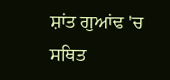ਸ਼ਾਂਤ ਗੁਆਂਢ 'ਚ ਸਥਿਤ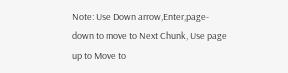Note: Use Down arrow,Enter,page-down to move to Next Chunk, Use page up to Move to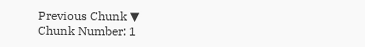Previous Chunk ▼
Chunk Number: 1